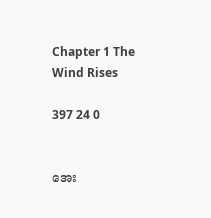Chapter 1 The Wind Rises

397 24 0


အေး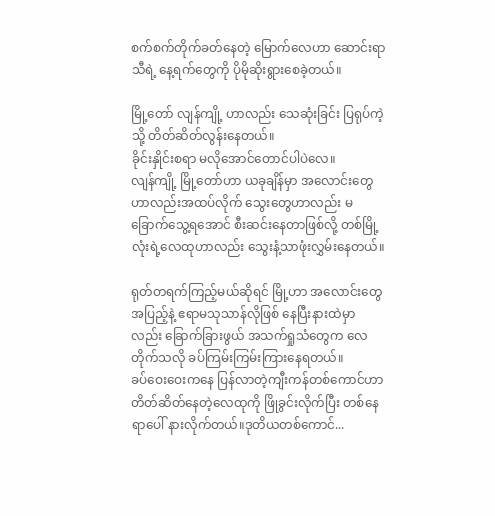စက်စက်တိုက်ခတ်နေတဲ့ ‌မြောက်လေဟာ ဆောင်းရာသီရဲ့ နေ့ရက်တွေကို ပိုမိုဆိုးရွားစေခဲ့တယ်။

မြို့တော် လျန်ကျို့ ဟာလည်း သေဆုံးခြင်း ပြရုပ်ကဲ့သို့ တိတ်ဆိတ်လွန်းနေတယ်။
ခိုင်းနှိုင်းစရာ မလိုအောင်တောင်ပါပဲလေ။
လျန်ကျို့ မြို့တော်ဟာ ယခုချိန်မှာ အလောင်းတွေဟာလည်းအထပ်လိုက် သွေးတွေဟာလည်း မခြောက်သွေ့ရအောင် စီးဆင်းနေတာဖြစ်လို့ တစ်မြို့လုံးရဲ့လေထုဟာလည်း သွေးနံ့‌‌သာဖုံးလွှမ်းနေတယ်။

ရုတ်တရက်ကြည့်မယ်ဆိုရင် မြို့ဟာ အလောင်းတွေအပြည့်နဲ့ ဧရာမသုသာန်လိုဖြစ်‌ နေပြီးနားထဲမှာလည်း ‌ခြောက်ခြားဖွယ် အသက်ရှုသံတွေက လေတိုက်သလို ခပ်ကြမ်းကြမ်းကြားနေရတယ်။
ခပ်ဝေးဝေးကနေ ပြန်လာတဲ့ကျီးကန်တစ်ကောင်ဟာ တိတ်ဆိတ်နေတဲ့လေထုကို ဖြိုခွင်းလိုက်ပြီး တစ်နေရာပေါ် နားလိုက်တယ်။ဒုတိယတစ်ကောင်...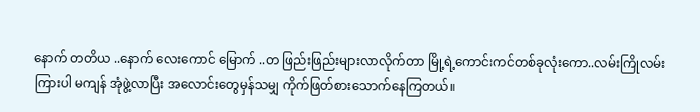နောက် တတိယ ‌..နောက် လေးကောင်‌ မြောက် ..တ ဖြည်းဖြည်းများလာလိုက်တာ မြို့ရဲ့ကောင်းကင်တစ်ခုလုံးကော..လမ်းကြိုလမ်းကြားပါ မကျန် အုံဖွဲ့လာပြီး အလောင်းတွေမှန်သမျှ ကိုက်ဖြတ်စားသောက်နေကြတယ်။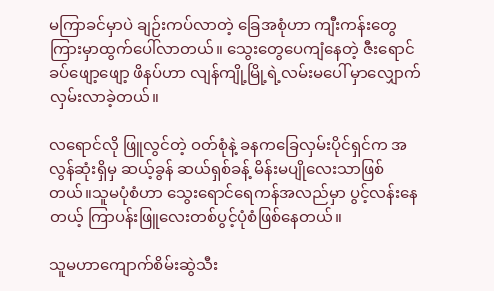မကြာခင်မှာပဲ ချဉ်းကပ်လာတဲ့ ‌ခြေအစုံဟာ ကျီးကန်းတွေကြားမှာထွက်ပေါ်လာတယ်။ သွေးတွေပေကျံနေတဲ့ ဇီးရောင်ခပ်‌ဖျော့ဖျော့ ‌ဖိနပ်ဟာ လျန်ကျို့မြို့ရဲ့လမ်းမပေါ် မှာလျှောက်လှမ်းလာခဲ့တယ်။

လရောင်လို ဖြူလွင်တဲ့ ဝတ်စုံနဲ့ ခနက‌ခြေလှမ်းပိုင်ရှင်က အလွန်ဆုံးရှိမှ ဆယ့်ခွန် ဆယ်ရှစ်ခန့် မိန်းမပျိုလေးသာဖြစ်တယ်။သူမပုံစံဟာ သွေးရောင်ရေကန်အလည်မှာ ပွင့်လန်းနေတယ့် ကြာပန်းဖြူလေးတစ်ပွင့်ပုံစံဖြစ်နေတယ်။

သူမဟာကျောက်စိမ်းဆွဲသီး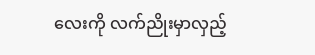လေးကို လက်ညိုးမှာလှည့်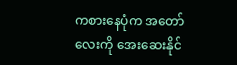ကစားနေပုံက ‌အ‌တော်လေးကို အေးဆေးနိုင်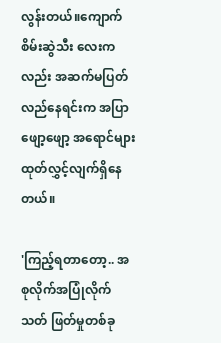လွန်းတယ်။ကျောက်စိမ်းဆွဲသီး‌ လေးကလည်း အဆက်မပြတ် လည်‌နေရင်းက အပြာဖျော့ဖျော့ အရောင်များ ထုတ်လွှင့်လျက်ရှိနေတယ်။

'ကြည့်ရတာတော့.. အစုလိုက်အပြုံလိုက် သတ် ဖြတ်မှုတစ်ခု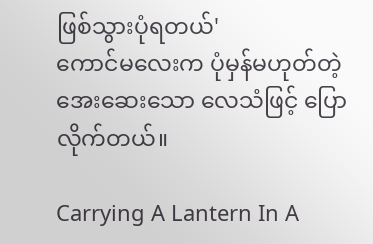ဖြစ်သွားပုံရတယ်'
ကောင်မလေးက ပုံမှန်မဟုတ်တဲ့ အေးဆေးသော လေသံဖြင့် ပြောလိုက်တယ်။

Carrying A Lantern In A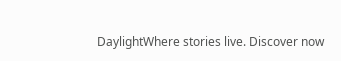DaylightWhere stories live. Discover now